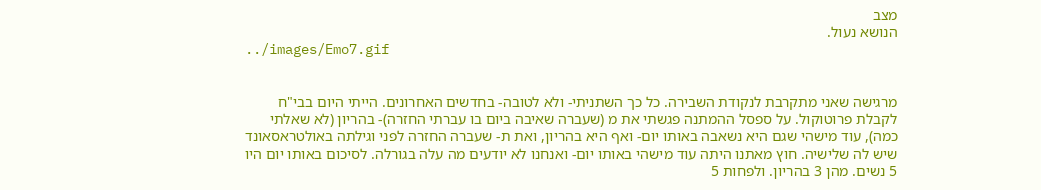מצב
הנושא נעול.
../images/Emo7.gif


מרגישה שאני מתקרבת לנקודת השבירה. כל כך השתניתי- ולא לטובה- בחדשים האחרונים. הייתי היום בבי"ח לקבלת פרוטוקול. על ספסל ההמתנה פגשתי את מ (שעברה שאיבה ביום בו עברתי החזרה)- בהריון (לא שאלתי כמה), עוד מישהי שגם היא נשאבה באותו יום- ואף היא בהריון, ואת ת- שעברה החזרה לפני וגילתה באולטראסאונד שיש לה שלישיה. חוץ מאתנו היתה עוד מישהי באותו יום- ואנחנו לא יודעים מה עלה בגורלה. לסיכום באותו יום היו 5 נשים. מהן 3 בהריון. ולפחות 5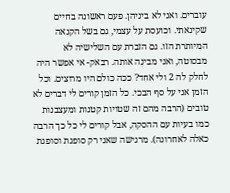עוברים. ואני לא ביניהן. פעם ראשונה בחיים שקינאתי. וכועסת על עצמי, גם בשל הקנאה המיותרת הזו. גם הזברת עם השלישיה לא מבסוטה, ואני מבינה אותה. רבאק- אי אפשר היה לחלק לה 2 ולי אחד? ככה כולם היו מרוצים. וכל הזמן אני על סף הבכי. כל הזמן קורים לי דברים לא טובים (הרבה מהם זה שטויות קטנות ומעצבנות כמו בעיות עם ההסקה, אבל קורים לי כל כך הרבה כאלה לאחרונה). מרגישה שאני רק סופגת וסופגת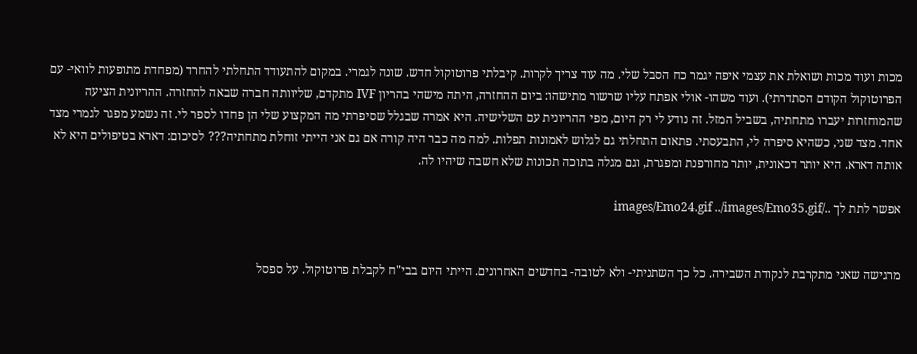מכות ועוד מכות ושואלת את עצמי איפה יגמר כח הסבל שלי. מה עוד צריך לקרות. קיבלתי פרוטוקול חדש. שונה לגמרי. במקום להתעודד התחלתי להחרד (מפחדת מתופעות לוואי- עם הפרוטוקול הקודם הסתדרתי). ועוד משהו- אולי אפתח עליו שרשור מתישהו: ביום ההחזרה, היתה מישהי בהריון IVF מתקדם, שליוותה חברה שבאה להחזרה. ההריונית הציעה שהמוחזרות יעברו מתחתיה, בשביל המזל. זה נודע לי רק היום, מפי ההריונית עם השלישיה. היא אמרה שבגלל שסיפרתי מה המקצוע שלי הן פחדו לספר לי. זה נשמע מפגר לגמרי מצד אחד. מצד שני, כשהיא סיפרה לי, התבעסתי. פתאום התחלתי גם לגלוש לאמונות תפלות. למה מה כבר היה קורה אם גם אני הייתי זוחלת מתחתיה??? לסיכום: דארא בטיפולים היא לא אותה דארא. היא יותר דכאונית, יותר מחורפנת ומפגרת, וגם מגלה בתוכה תכונות שלא חשבה שיהיו לה.

אפשר לתת לך ../images/Emo24.gif ../images/Emo35.gif


מרגישה שאני מתקרבת לנקודת השבירה. כל כך השתניתי- ולא לטובה- בחדשים האחרונים. הייתי היום בבי"ח לקבלת פרוטוקול. על ספסל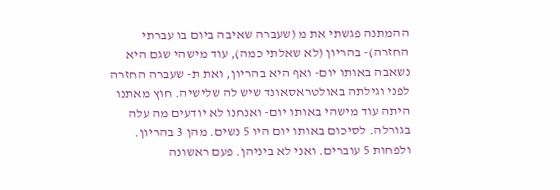ההמתנה פגשתי את מ (שעברה שאיבה ביום בו עברתי החזרה)- בהריון (לא שאלתי כמה), עוד מישהי שגם היא נשאבה באותו יום- ואף היא בהריון, ואת ת- שעברה החזרה לפני וגילתה באולטראסאונד שיש לה שלישיה. חוץ מאתנו היתה עוד מישהי באותו יום- ואנחנו לא יודעים מה עלה בגורלה. לסיכום באותו יום היו 5 נשים. מהן 3 בהריון. ולפחות 5 עוברים. ואני לא ביניהן. פעם ראשונה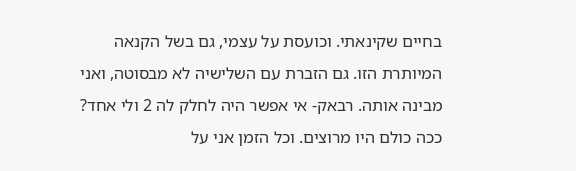בחיים שקינאתי. וכועסת על עצמי, גם בשל הקנאה המיותרת הזו. גם הזברת עם השלישיה לא מבסוטה, ואני מבינה אותה. רבאק- אי אפשר היה לחלק לה 2 ולי אחד? ככה כולם היו מרוצים. וכל הזמן אני על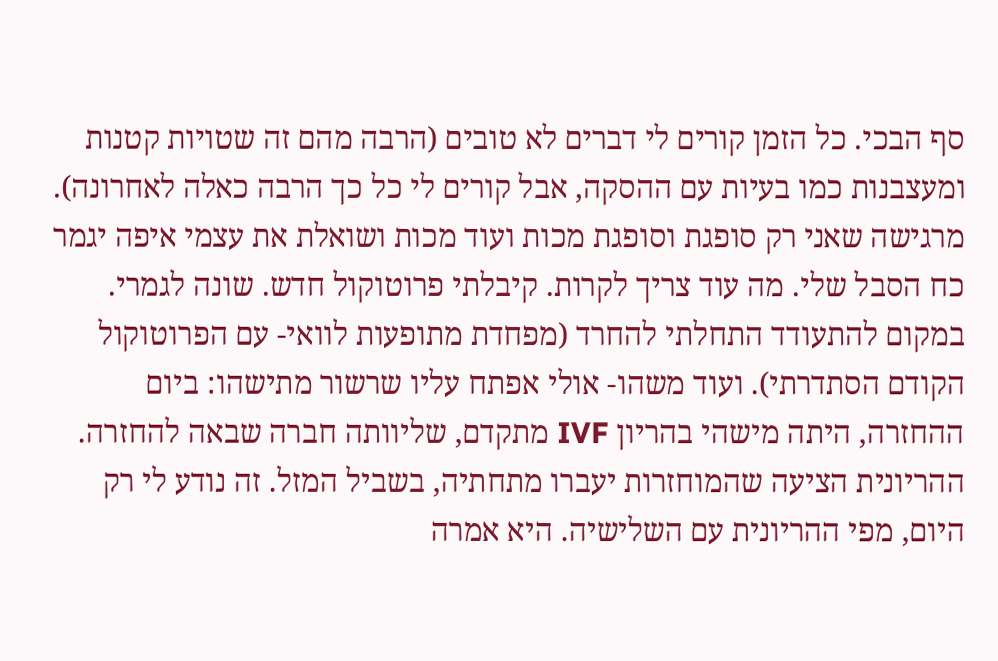סף הבכי. כל הזמן קורים לי דברים לא טובים (הרבה מהם זה שטויות קטנות ומעצבנות כמו בעיות עם ההסקה, אבל קורים לי כל כך הרבה כאלה לאחרונה). מרגישה שאני רק סופגת וסופגת מכות ועוד מכות ושואלת את עצמי איפה יגמר כח הסבל שלי. מה עוד צריך לקרות. קיבלתי פרוטוקול חדש. שונה לגמרי. במקום להתעודד התחלתי להחרד (מפחדת מתופעות לוואי- עם הפרוטוקול הקודם הסתדרתי). ועוד משהו- אולי אפתח עליו שרשור מתישהו: ביום ההחזרה, היתה מישהי בהריון IVF מתקדם, שליוותה חברה שבאה להחזרה. ההריונית הציעה שהמוחזרות יעברו מתחתיה, בשביל המזל. זה נודע לי רק היום, מפי ההריונית עם השלישיה. היא אמרה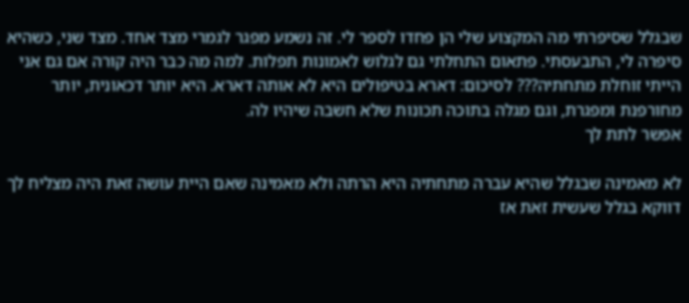שבגלל שסיפרתי מה המקצוע שלי הן פחדו לספר לי. זה נשמע מפגר לגמרי מצד אחד. מצד שני, כשהיא סיפרה לי, התבעסתי. פתאום התחלתי גם לגלוש לאמונות תפלות. למה מה כבר היה קורה אם גם אני הייתי זוחלת מתחתיה??? לסיכום: דארא בטיפולים היא לא אותה דארא. היא יותר דכאונית, יותר מחורפנת ומפגרת, וגם מגלה בתוכה תכונות שלא חשבה שיהיו לה.
אפשר לתת לך

לא מאמינה שבגלל שהיא עברה מתחתיה היא הרתה ולא מאמינה שאם היית עושה זאת היה מצליח לך דווקא בגלל שעשית זאת אז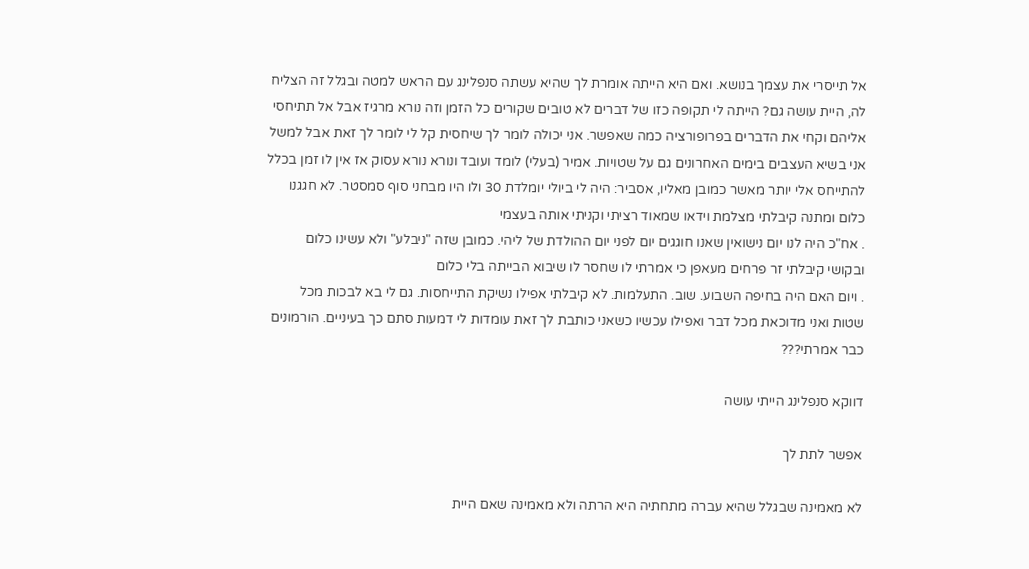אל תייסרי את עצמך בנושא. ואם היא הייתה אומרת לך שהיא עשתה סנפלינג עם הראש למטה ובגלל זה הצליח לה, היית עושה גם? הייתה לי תקופה כזו של דברים לא טובים שקורים כל הזמן וזה נורא מרגיז אבל אל תתיחסי אליהם וקחי את הדברים בפרופורציה כמה שאפשר. אני יכולה לומר לך שיחסית קל לי לומר לך זאת אבל למשל אני בשיא העצבים בימים האחרונים גם על שטויות. אמיר (בעלי) לומד ועובד ונורא נורא עסוק אז אין לו זמן בכלל להתייחס אלי יותר מאשר כמובן מאליו, אסביר: היה לי ביולי יומלדת 30 ולו היו מבחני סוף סמסטר. לא חגגנו כלום ומתנה קיבלתי מצלמת וידאו שמאוד רציתי וקניתי אותה בעצמי
. אח"כ היה לנו יום נישואין שאנו חוגגים יום לפני יום ההולדת של ליהי. כמובן שזה "ניבלע" ולא עשינו כלום ובקושי קיבלתי זר פרחים מעאפן כי אמרתי לו שחסר לו שיבוא הבייתה בלי כלום
. ויום האם היה בחיפה השבוע. שוב. התעלמות. לא קיבלתי אפילו נשיקת התייחסות. גם לי בא לבכות מכל שטות ואני מדוכאת מכל דבר ואפילו עכשיו כשאני כותבת לך זאת עומדות לי דמעות סתם כך בעיניים. הורמונים כבר אמרתי???

דווקא סנפלינג הייתי עושה

אפשר לתת לך

לא מאמינה שבגלל שהיא עברה מתחתיה היא הרתה ולא מאמינה שאם היית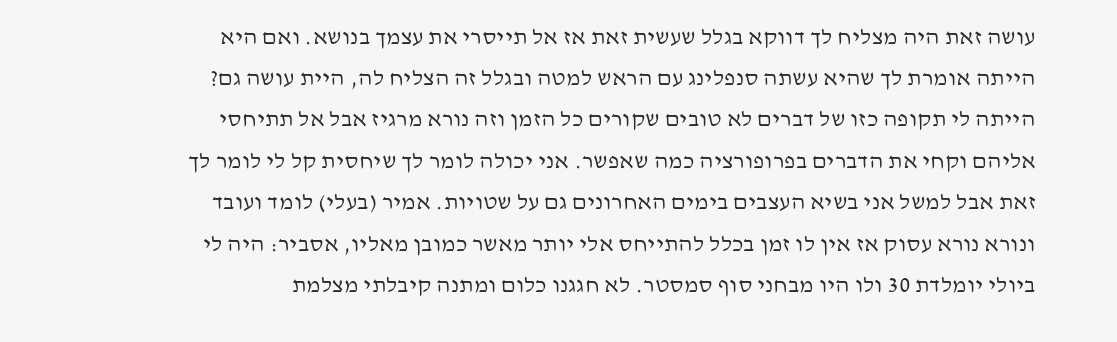עושה זאת היה מצליח לך דווקא בגלל שעשית זאת אז אל תייסרי את עצמך בנושא. ואם היא הייתה אומרת לך שהיא עשתה סנפלינג עם הראש למטה ובגלל זה הצליח לה, היית עושה גם? הייתה לי תקופה כזו של דברים לא טובים שקורים כל הזמן וזה נורא מרגיז אבל אל תתיחסי אליהם וקחי את הדברים בפרופורציה כמה שאפשר. אני יכולה לומר לך שיחסית קל לי לומר לך זאת אבל למשל אני בשיא העצבים בימים האחרונים גם על שטויות. אמיר (בעלי) לומד ועובד ונורא נורא עסוק אז אין לו זמן בכלל להתייחס אלי יותר מאשר כמובן מאליו, אסביר: היה לי ביולי יומלדת 30 ולו היו מבחני סוף סמסטר. לא חגגנו כלום ומתנה קיבלתי מצלמת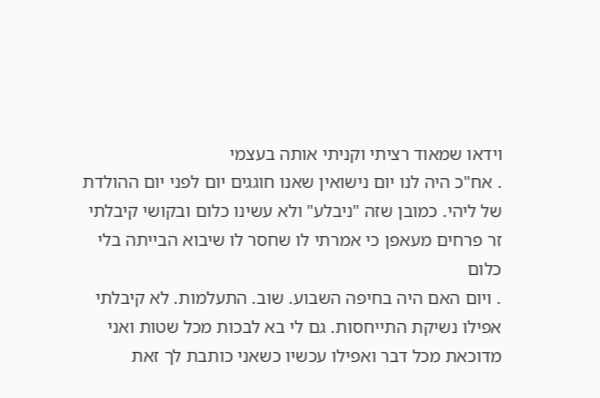וידאו שמאוד רציתי וקניתי אותה בעצמי
. אח"כ היה לנו יום נישואין שאנו חוגגים יום לפני יום ההולדת של ליהי. כמובן שזה "ניבלע" ולא עשינו כלום ובקושי קיבלתי זר פרחים מעאפן כי אמרתי לו שחסר לו שיבוא הבייתה בלי כלום
. ויום האם היה בחיפה השבוע. שוב. התעלמות. לא קיבלתי אפילו נשיקת התייחסות. גם לי בא לבכות מכל שטות ואני מדוכאת מכל דבר ואפילו עכשיו כשאני כותבת לך זאת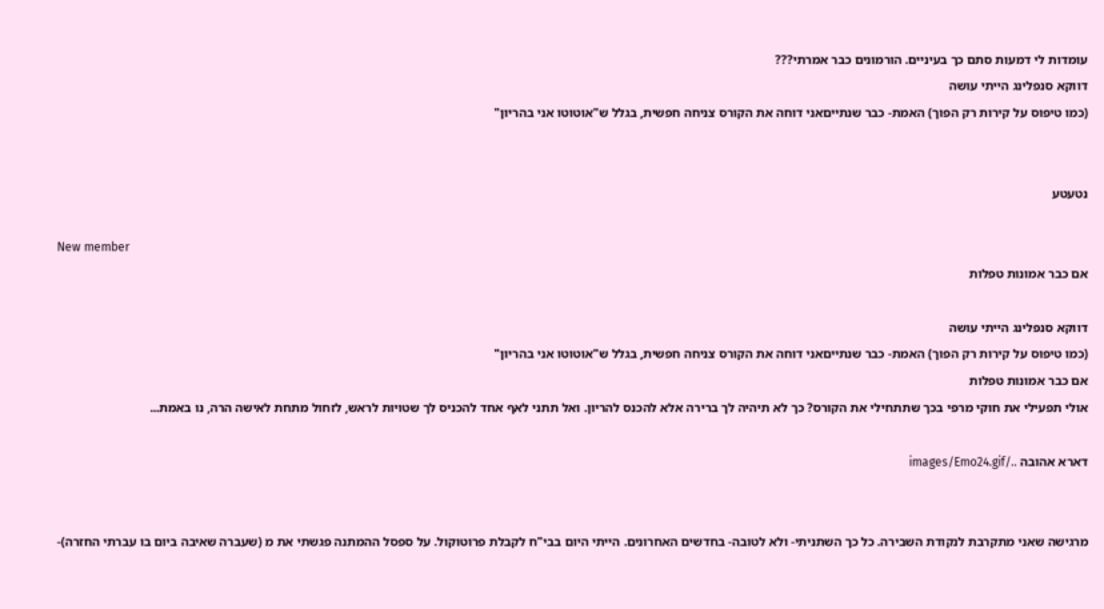עומדות לי דמעות סתם כך בעיניים. הורמונים כבר אמרתי???
דווקא סנפלינג הייתי עושה
(כמו טיפוס על קירות רק הפוך) האמת- כבר שנתייםאני דוחה את הקורס צניחה חפשית, בגלל ש"אוטוטו אני בהריון"


נטעטע

New member
אם כבר אמונות טפלות

דווקא סנפלינג הייתי עושה
(כמו טיפוס על קירות רק הפוך) האמת- כבר שנתייםאני דוחה את הקורס צניחה חפשית, בגלל ש"אוטוטו אני בהריון"
אם כבר אמונות טפלות
אולי תפעילי את חוקי מרפי בכך שתתחילי את הקורס? כך לא תיהיה לך ברירה אלא להכנס להריון. ואל תתני לאף אחד להכניס לך שטויות לראש, לזחול מתחת לאישה הרה, נו באמת...

דארא אהובה ../images/Emo24.gif


מרגישה שאני מתקרבת לנקודת השבירה. כל כך השתניתי- ולא לטובה- בחדשים האחרונים. הייתי היום בבי"ח לקבלת פרוטוקול. על ספסל ההמתנה פגשתי את מ (שעברה שאיבה ביום בו עברתי החזרה)-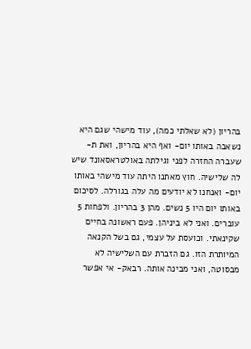בהריון (לא שאלתי כמה), עוד מישהי שגם היא נשאבה באותו יום- ואף היא בהריון, ואת ת- שעברה החזרה לפני וגילתה באולטראסאונד שיש לה שלישיה. חוץ מאתנו היתה עוד מישהי באותו יום- ואנחנו לא יודעים מה עלה בגורלה. לסיכום באותו יום היו 5 נשים. מהן 3 בהריון. ולפחות 5 עוברים. ואני לא ביניהן. פעם ראשונה בחיים שקינאתי. וכועסת על עצמי, גם בשל הקנאה המיותרת הזו. גם הזברת עם השלישיה לא מבסוטה, ואני מבינה אותה. רבאק- אי אפשר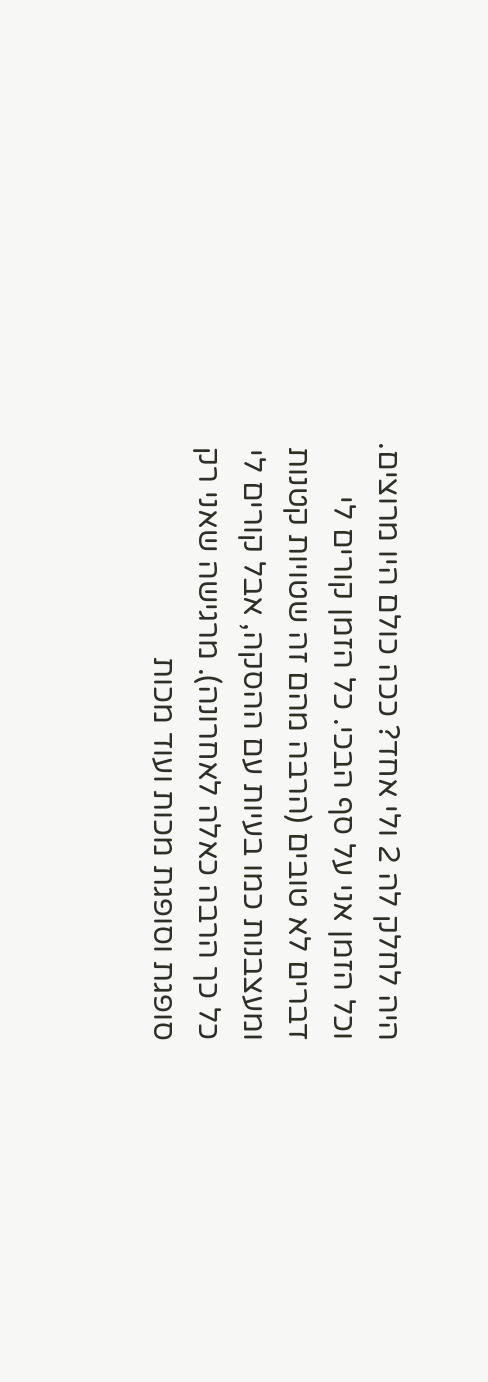היה לחלק לה 2 ולי אחד? ככה כולם היו מרוצים. וכל הזמן אני על סף הבכי. כל הזמן קורים לי דברים לא טובים (הרבה מהם זה שטויות קטנות ומעצבנות כמו בעיות עם ההסקה, אבל קורים לי כל כך הרבה כאלה לאחרונה). מרגישה שאני רק סופגת וסופגת מכות ועוד מכות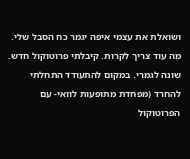ושואלת את עצמי איפה יגמר כח הסבל שלי. מה עוד צריך לקרות. קיבלתי פרוטוקול חדש. שונה לגמרי. במקום להתעודד התחלתי להחרד (מפחדת מתופעות לוואי- עם הפרוטוקול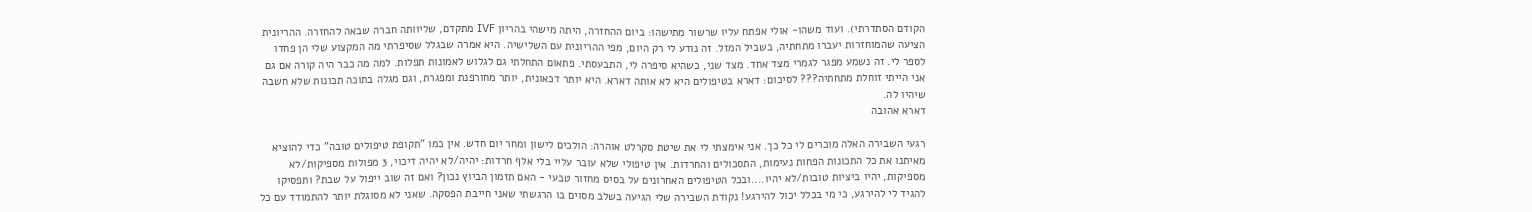הקודם הסתדרתי). ועוד משהו- אולי אפתח עליו שרשור מתישהו: ביום ההחזרה, היתה מישהי בהריון IVF מתקדם, שליוותה חברה שבאה להחזרה. ההריונית הציעה שהמוחזרות יעברו מתחתיה, בשביל המזל. זה נודע לי רק היום, מפי ההריונית עם השלישיה. היא אמרה שבגלל שסיפרתי מה המקצוע שלי הן פחדו לספר לי. זה נשמע מפגר לגמרי מצד אחד. מצד שני, כשהיא סיפרה לי, התבעסתי. פתאום התחלתי גם לגלוש לאמונות תפלות. למה מה כבר היה קורה אם גם אני הייתי זוחלת מתחתיה??? לסיכום: דארא בטיפולים היא לא אותה דארא. היא יותר דכאונית, יותר מחורפנת ומפגרת, וגם מגלה בתוכה תכונות שלא חשבה שיהיו לה.
דארא אהובה

רגעי השבירה האלה מוכרים לי כל כך. אני אימצתי לי את שיטת סקרלט אוהרה: הולכים לישון ומחר יום חדש. אין כמו "תקופת טיפולים טובה" כדי להוציא מאיתנו את כל התכונות הפחות נעימות, התסכולים והחרדות. אין טיפולי שלא עובר עליי בלי אלף חרדות: יהיה/לא יהיה דיכוי, 3 מפולות מספיקות/לא מספיקות, יהיו ביציות טובות/לא יהיו....ובכל הטיפולים האחרונים על בסיס מחזור טבעי - האם תזמון הביוץ נכון? ואם זה שוב ייפול על שבת? ותפסיקו להגיד לי להירגע, כי מי בכלל יכול להירגע! נקודת השבירה שלי הגיעה בשלב מסוים בו הרגשתי שאני חייבת הפסקה. שאני לא מסוגלת יותר להתמודד עם כל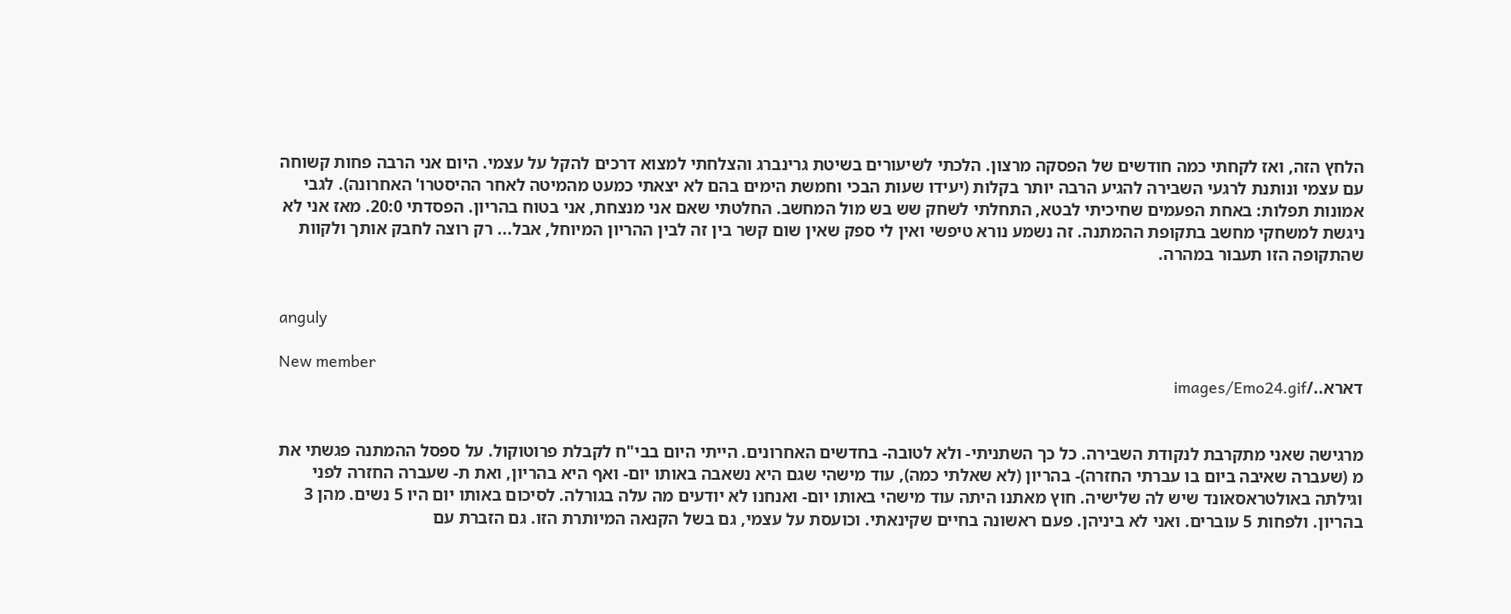הלחץ הזה, ואז לקחתי כמה חודשים של הפסקה מרצון. הלכתי לשיעורים בשיטת גרינברג והצלחתי למצוא דרכים להקל על עצמי. היום אני הרבה פחות קשוחה עם עצמי ונותנת לרגעי השבירה להגיע הרבה יותר בקלות (יעידו שעות הבכי וחמשת הימים בהם לא יצאתי כמעט מהמיטה לאחר ההיסטרו' האחרונה). לגבי אמונות תפלות: באחת הפעמים שחיכיתי לבטא, התחלתי לשחק שש בש מול המחשב. החלטתי שאם אני מנצחת, אני בטוח בהריון. הפסדתי 20:0. מאז אני לא ניגשת למשחקי מחשב בתקופת ההמתנה. זה נשמע נורא טיפשי ואין לי ספק שאין שום קשר בין זה לבין ההריון המיוחל, אבל... רק רוצה לחבק אותך ולקוות שהתקופה הזו תעבור במהרה.


anguly

New member
דארא../images/Emo24.gif


מרגישה שאני מתקרבת לנקודת השבירה. כל כך השתניתי- ולא לטובה- בחדשים האחרונים. הייתי היום בבי"ח לקבלת פרוטוקול. על ספסל ההמתנה פגשתי את מ (שעברה שאיבה ביום בו עברתי החזרה)- בהריון (לא שאלתי כמה), עוד מישהי שגם היא נשאבה באותו יום- ואף היא בהריון, ואת ת- שעברה החזרה לפני וגילתה באולטראסאונד שיש לה שלישיה. חוץ מאתנו היתה עוד מישהי באותו יום- ואנחנו לא יודעים מה עלה בגורלה. לסיכום באותו יום היו 5 נשים. מהן 3 בהריון. ולפחות 5 עוברים. ואני לא ביניהן. פעם ראשונה בחיים שקינאתי. וכועסת על עצמי, גם בשל הקנאה המיותרת הזו. גם הזברת עם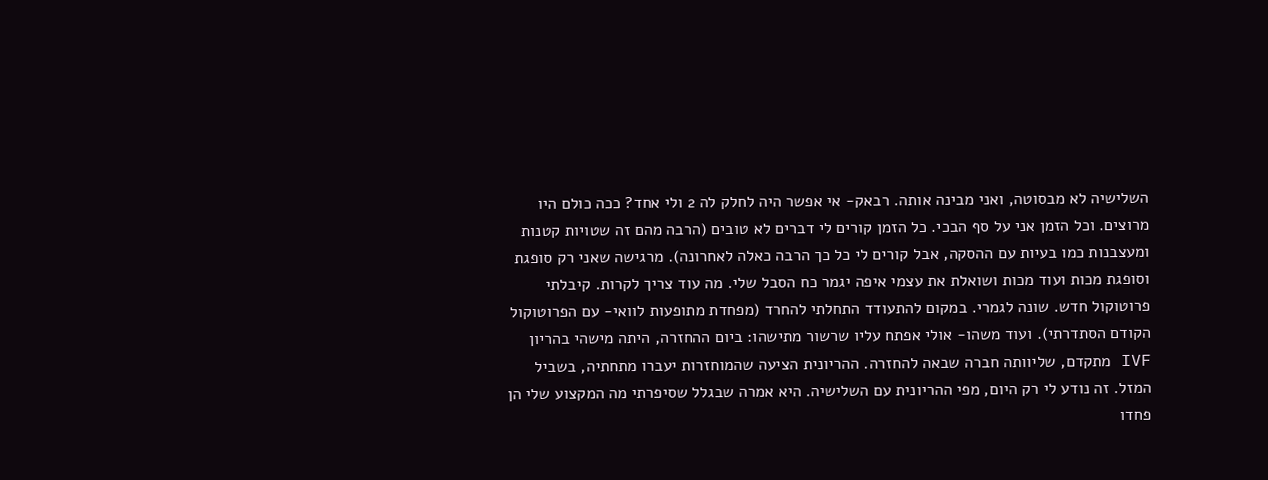השלישיה לא מבסוטה, ואני מבינה אותה. רבאק- אי אפשר היה לחלק לה 2 ולי אחד? ככה כולם היו מרוצים. וכל הזמן אני על סף הבכי. כל הזמן קורים לי דברים לא טובים (הרבה מהם זה שטויות קטנות ומעצבנות כמו בעיות עם ההסקה, אבל קורים לי כל כך הרבה כאלה לאחרונה). מרגישה שאני רק סופגת וסופגת מכות ועוד מכות ושואלת את עצמי איפה יגמר כח הסבל שלי. מה עוד צריך לקרות. קיבלתי פרוטוקול חדש. שונה לגמרי. במקום להתעודד התחלתי להחרד (מפחדת מתופעות לוואי- עם הפרוטוקול הקודם הסתדרתי). ועוד משהו- אולי אפתח עליו שרשור מתישהו: ביום ההחזרה, היתה מישהי בהריון IVF מתקדם, שליוותה חברה שבאה להחזרה. ההריונית הציעה שהמוחזרות יעברו מתחתיה, בשביל המזל. זה נודע לי רק היום, מפי ההריונית עם השלישיה. היא אמרה שבגלל שסיפרתי מה המקצוע שלי הן פחדו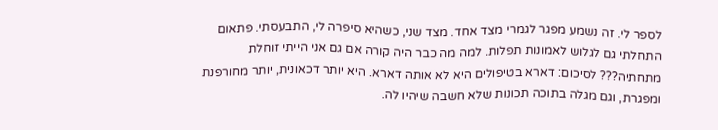לספר לי. זה נשמע מפגר לגמרי מצד אחד. מצד שני, כשהיא סיפרה לי, התבעסתי. פתאום התחלתי גם לגלוש לאמונות תפלות. למה מה כבר היה קורה אם גם אני הייתי זוחלת מתחתיה??? לסיכום: דארא בטיפולים היא לא אותה דארא. היא יותר דכאונית, יותר מחורפנת ומפגרת, וגם מגלה בתוכה תכונות שלא חשבה שיהיו לה.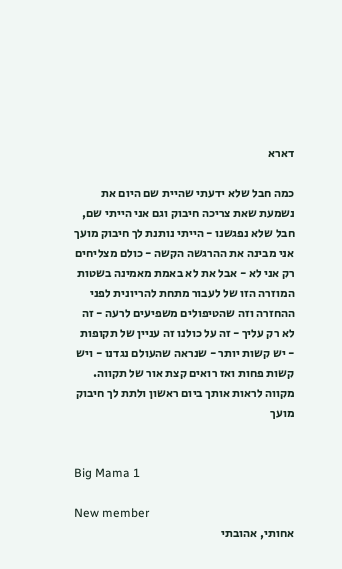דארא

כמה חבל שלא ידעתי שהיית שם היום את נשמעת שאת צריכה חיבוק וגם אני הייתי שם, חבל שלא נפגשנו - הייתי נותנת לך חיבוק מועך אני מבינה את ההרגשה הקשה - כולם מצליחים רק אני לא - אבל את לא באמת מאמינה בשטות המוזרה הזו של לעבור מתחת להריונית לפני ההחזרה וזה שהטיפולים משפיעים לרעה - זה לא רק עליך - זה על כולנו זה עניין של תקופות - יש קשות יותר - שנראה שהעולם נגדנו - ויש קשות פחות ואז רואים קצת אור של תקווה. מקווה לראות אותך ביום ראשון ולתת לך חיבוק מועך


Big Mama 1

New member
אחותי, אהובתי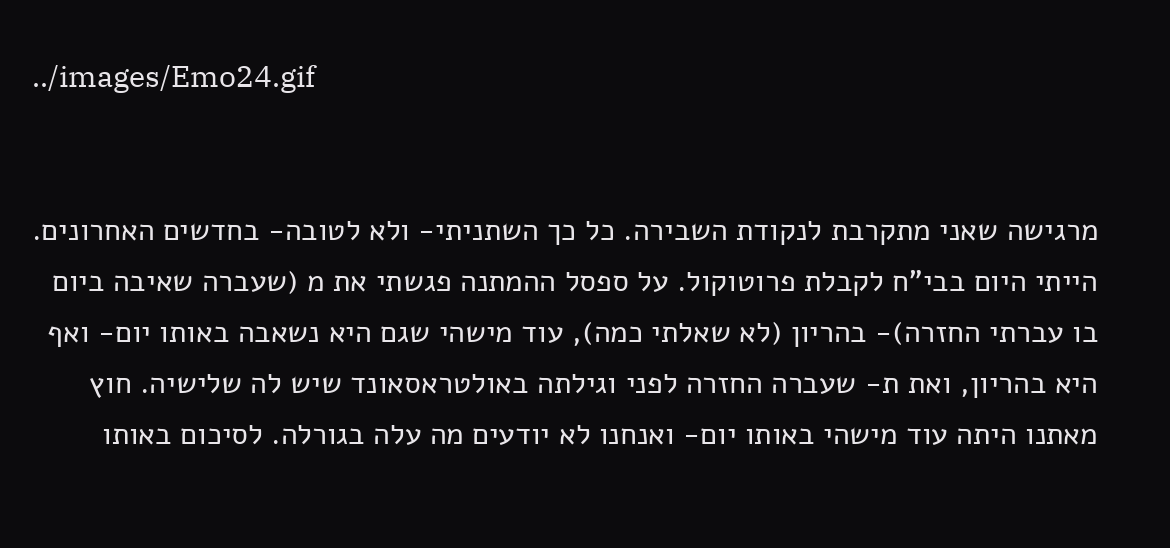../images/Emo24.gif


מרגישה שאני מתקרבת לנקודת השבירה. כל כך השתניתי- ולא לטובה- בחדשים האחרונים. הייתי היום בבי"ח לקבלת פרוטוקול. על ספסל ההמתנה פגשתי את מ (שעברה שאיבה ביום בו עברתי החזרה)- בהריון (לא שאלתי כמה), עוד מישהי שגם היא נשאבה באותו יום- ואף היא בהריון, ואת ת- שעברה החזרה לפני וגילתה באולטראסאונד שיש לה שלישיה. חוץ מאתנו היתה עוד מישהי באותו יום- ואנחנו לא יודעים מה עלה בגורלה. לסיכום באותו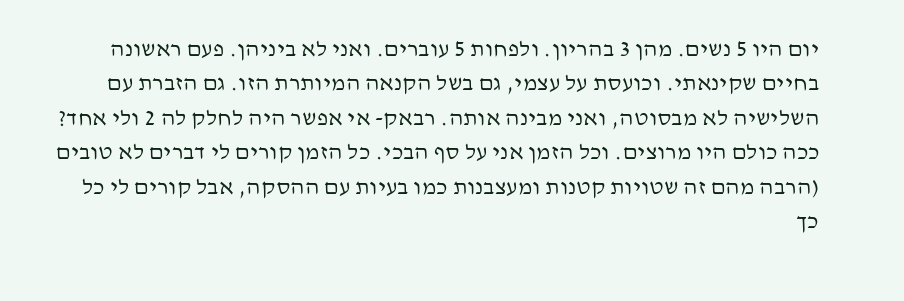יום היו 5 נשים. מהן 3 בהריון. ולפחות 5 עוברים. ואני לא ביניהן. פעם ראשונה בחיים שקינאתי. וכועסת על עצמי, גם בשל הקנאה המיותרת הזו. גם הזברת עם השלישיה לא מבסוטה, ואני מבינה אותה. רבאק- אי אפשר היה לחלק לה 2 ולי אחד? ככה כולם היו מרוצים. וכל הזמן אני על סף הבכי. כל הזמן קורים לי דברים לא טובים (הרבה מהם זה שטויות קטנות ומעצבנות כמו בעיות עם ההסקה, אבל קורים לי כל כך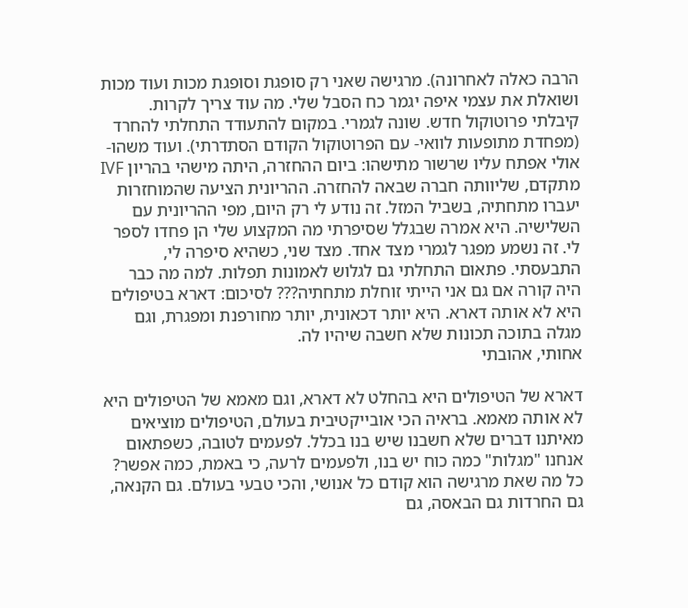הרבה כאלה לאחרונה). מרגישה שאני רק סופגת וסופגת מכות ועוד מכות ושואלת את עצמי איפה יגמר כח הסבל שלי. מה עוד צריך לקרות. קיבלתי פרוטוקול חדש. שונה לגמרי. במקום להתעודד התחלתי להחרד (מפחדת מתופעות לוואי- עם הפרוטוקול הקודם הסתדרתי). ועוד משהו- אולי אפתח עליו שרשור מתישהו: ביום ההחזרה, היתה מישהי בהריון IVF מתקדם, שליוותה חברה שבאה להחזרה. ההריונית הציעה שהמוחזרות יעברו מתחתיה, בשביל המזל. זה נודע לי רק היום, מפי ההריונית עם השלישיה. היא אמרה שבגלל שסיפרתי מה המקצוע שלי הן פחדו לספר לי. זה נשמע מפגר לגמרי מצד אחד. מצד שני, כשהיא סיפרה לי, התבעסתי. פתאום התחלתי גם לגלוש לאמונות תפלות. למה מה כבר היה קורה אם גם אני הייתי זוחלת מתחתיה??? לסיכום: דארא בטיפולים היא לא אותה דארא. היא יותר דכאונית, יותר מחורפנת ומפגרת, וגם מגלה בתוכה תכונות שלא חשבה שיהיו לה.
אחותי, אהובתי

דארא של הטיפולים היא בהחלט לא דארא, וגם מאמא של הטיפולים היא לא אותה מאמא. בראיה הכי אובייקטיבית בעולם, הטיפולים מוציאים מאיתנו דברים שלא חשבנו שיש בנו בכלל. לפעמים לטובה, כשפתאום אנחנו "מגלות" כמה כוח יש בנו, ולפעמים לרעה, כי באמת, כמה אפשר? כל מה שאת מרגישה הוא קודם כל אנושי, והכי טבעי בעולם. גם הקנאה, גם החרדות גם הבאסה, גם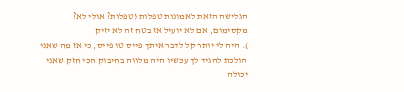הגלישה הזאת לאמונות טפלות (טפלות? אולי לא? מקסימום, אם לא יועיל אז בטח זה לא יזיק
). היה לי יותר קל לדבר איתך פייס טו פייס, כי אז מה שאני הולכת להגיד לך עכשיו היה מלווה בחיבוק הכי חזק שאני יכולה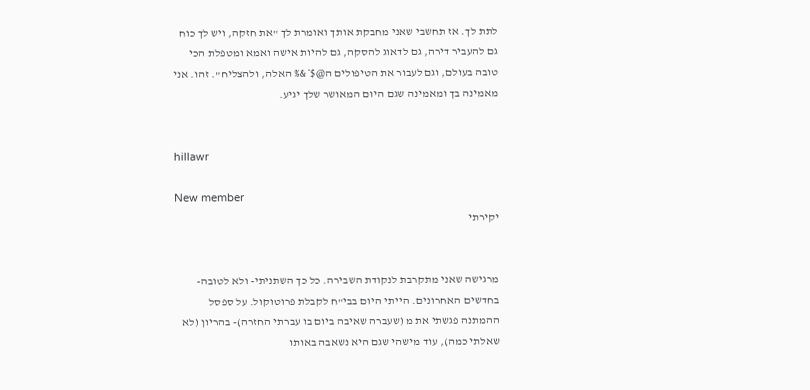לתת לך. אז תחשבי שאני מחבקת אותך ואומרת לך "את חזקה, ויש לך כוח גם להעביר דירה, גם לדאוג להסקה, גם להיות אישה ואמא ומטפלת הכי טובה בעולם, וגם לעבור את הטיפולים ה@$*&% האלה, ולהצליח". זהו. אני מאמינה בך ומאמינה שגם היום המאושר שלך יגיע.


hillawr

New member
יקירתי


מרגישה שאני מתקרבת לנקודת השבירה. כל כך השתניתי- ולא לטובה- בחדשים האחרונים. הייתי היום בבי"ח לקבלת פרוטוקול. על ספסל ההמתנה פגשתי את מ (שעברה שאיבה ביום בו עברתי החזרה)- בהריון (לא שאלתי כמה), עוד מישהי שגם היא נשאבה באותו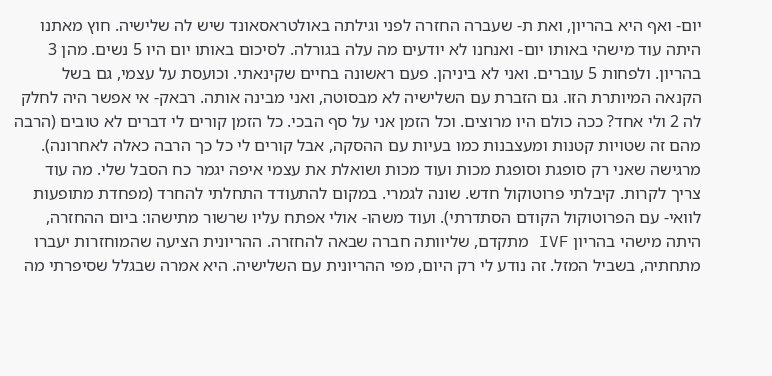יום- ואף היא בהריון, ואת ת- שעברה החזרה לפני וגילתה באולטראסאונד שיש לה שלישיה. חוץ מאתנו היתה עוד מישהי באותו יום- ואנחנו לא יודעים מה עלה בגורלה. לסיכום באותו יום היו 5 נשים. מהן 3 בהריון. ולפחות 5 עוברים. ואני לא ביניהן. פעם ראשונה בחיים שקינאתי. וכועסת על עצמי, גם בשל הקנאה המיותרת הזו. גם הזברת עם השלישיה לא מבסוטה, ואני מבינה אותה. רבאק- אי אפשר היה לחלק לה 2 ולי אחד? ככה כולם היו מרוצים. וכל הזמן אני על סף הבכי. כל הזמן קורים לי דברים לא טובים (הרבה מהם זה שטויות קטנות ומעצבנות כמו בעיות עם ההסקה, אבל קורים לי כל כך הרבה כאלה לאחרונה). מרגישה שאני רק סופגת וסופגת מכות ועוד מכות ושואלת את עצמי איפה יגמר כח הסבל שלי. מה עוד צריך לקרות. קיבלתי פרוטוקול חדש. שונה לגמרי. במקום להתעודד התחלתי להחרד (מפחדת מתופעות לוואי- עם הפרוטוקול הקודם הסתדרתי). ועוד משהו- אולי אפתח עליו שרשור מתישהו: ביום ההחזרה, היתה מישהי בהריון IVF מתקדם, שליוותה חברה שבאה להחזרה. ההריונית הציעה שהמוחזרות יעברו מתחתיה, בשביל המזל. זה נודע לי רק היום, מפי ההריונית עם השלישיה. היא אמרה שבגלל שסיפרתי מה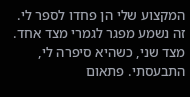המקצוע שלי הן פחדו לספר לי. זה נשמע מפגר לגמרי מצד אחד. מצד שני, כשהיא סיפרה לי, התבעסתי. פתאום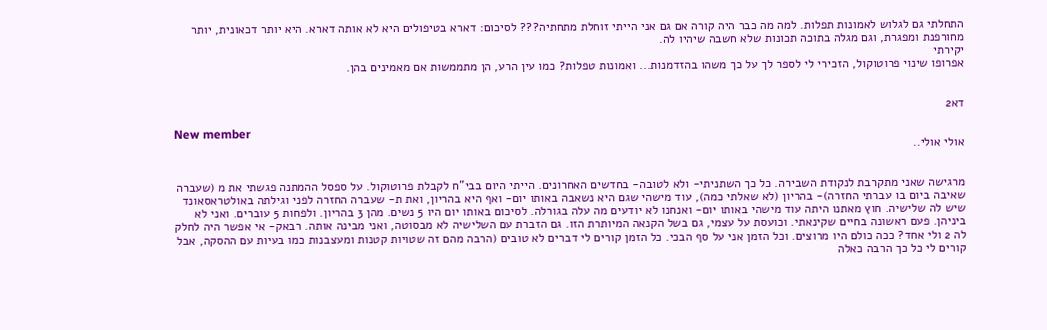התחלתי גם לגלוש לאמונות תפלות. למה מה כבר היה קורה אם גם אני הייתי זוחלת מתחתיה??? לסיכום: דארא בטיפולים היא לא אותה דארא. היא יותר דכאונית, יותר מחורפנת ומפגרת, וגם מגלה בתוכה תכונות שלא חשבה שיהיו לה.
יקירתי
אפרופו שינוי פרוטוקול, הזכירי לי לספר לך על כך משהו בהזדמנות... ואמונות טפלות? כמו עין הרע, הן מתממשות אם מאמינים בהן.


דא2

New member
אולי אולי..


מרגישה שאני מתקרבת לנקודת השבירה. כל כך השתניתי- ולא לטובה- בחדשים האחרונים. הייתי היום בבי"ח לקבלת פרוטוקול. על ספסל ההמתנה פגשתי את מ (שעברה שאיבה ביום בו עברתי החזרה)- בהריון (לא שאלתי כמה), עוד מישהי שגם היא נשאבה באותו יום- ואף היא בהריון, ואת ת- שעברה החזרה לפני וגילתה באולטראסאונד שיש לה שלישיה. חוץ מאתנו היתה עוד מישהי באותו יום- ואנחנו לא יודעים מה עלה בגורלה. לסיכום באותו יום היו 5 נשים. מהן 3 בהריון. ולפחות 5 עוברים. ואני לא ביניהן. פעם ראשונה בחיים שקינאתי. וכועסת על עצמי, גם בשל הקנאה המיותרת הזו. גם הזברת עם השלישיה לא מבסוטה, ואני מבינה אותה. רבאק- אי אפשר היה לחלק לה 2 ולי אחד? ככה כולם היו מרוצים. וכל הזמן אני על סף הבכי. כל הזמן קורים לי דברים לא טובים (הרבה מהם זה שטויות קטנות ומעצבנות כמו בעיות עם ההסקה, אבל קורים לי כל כך הרבה כאלה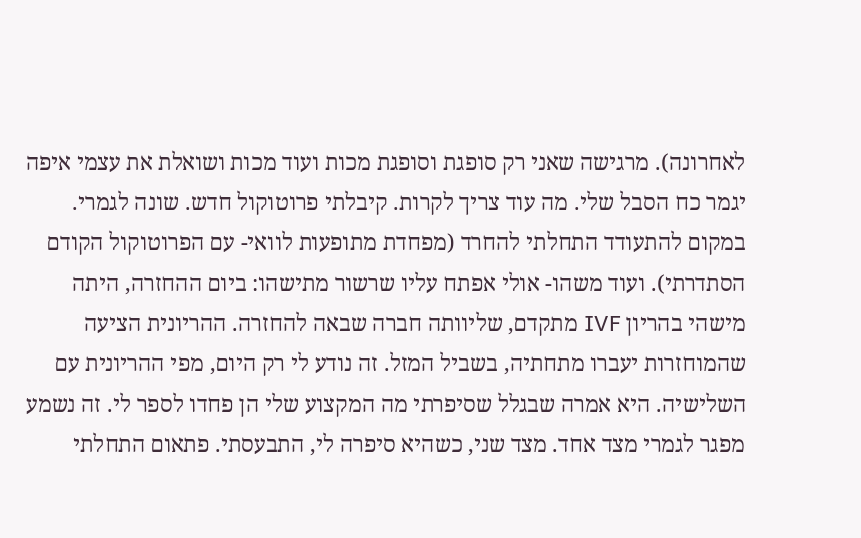לאחרונה). מרגישה שאני רק סופגת וסופגת מכות ועוד מכות ושואלת את עצמי איפה יגמר כח הסבל שלי. מה עוד צריך לקרות. קיבלתי פרוטוקול חדש. שונה לגמרי. במקום להתעודד התחלתי להחרד (מפחדת מתופעות לוואי- עם הפרוטוקול הקודם הסתדרתי). ועוד משהו- אולי אפתח עליו שרשור מתישהו: ביום ההחזרה, היתה מישהי בהריון IVF מתקדם, שליוותה חברה שבאה להחזרה. ההריונית הציעה שהמוחזרות יעברו מתחתיה, בשביל המזל. זה נודע לי רק היום, מפי ההריונית עם השלישיה. היא אמרה שבגלל שסיפרתי מה המקצוע שלי הן פחדו לספר לי. זה נשמע מפגר לגמרי מצד אחד. מצד שני, כשהיא סיפרה לי, התבעסתי. פתאום התחלתי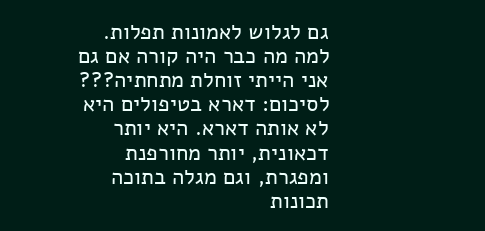גם לגלוש לאמונות תפלות. למה מה כבר היה קורה אם גם אני הייתי זוחלת מתחתיה??? לסיכום: דארא בטיפולים היא לא אותה דארא. היא יותר דכאונית, יותר מחורפנת ומפגרת, וגם מגלה בתוכה תכונות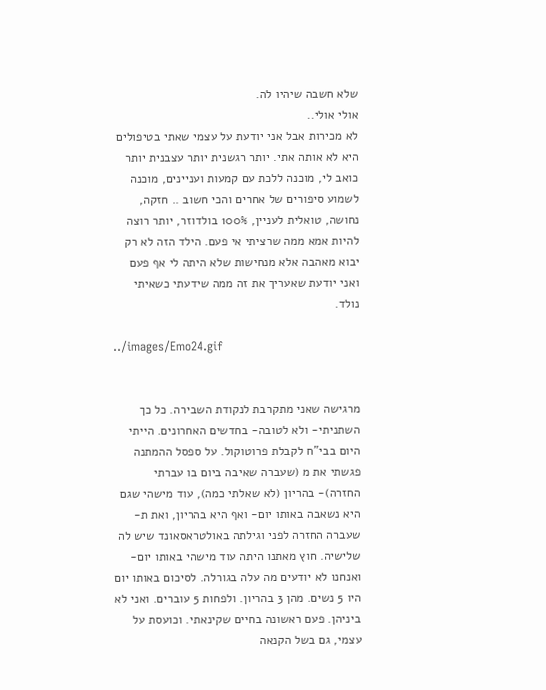שלא חשבה שיהיו לה.
אולי אולי..
לא מכירות אבל אני יודעת על עצמי שאתי בטיפולים היא לא אותה אתי. יותר רגשנית יותר עצבנית יותר כואב לי, מוכנה ללכת עם קמעות ועניינים, מוכנה לשמוע סיפורים של אחרים והכי חשוב .. חזקה, נחושה, טואלית לעניין, 100% בולדוזר, יותר רוצה להיות אמא ממה שרציתי אי פעם. הילד הזה לא רק יבוא מאהבה אלא מנחישות שלא היתה לי אף פעם ואני יודעת שאעריך את זה ממה שידעתי כשאיתי נולד.

../images/Emo24.gif


מרגישה שאני מתקרבת לנקודת השבירה. כל כך השתניתי- ולא לטובה- בחדשים האחרונים. הייתי היום בבי"ח לקבלת פרוטוקול. על ספסל ההמתנה פגשתי את מ (שעברה שאיבה ביום בו עברתי החזרה)- בהריון (לא שאלתי כמה), עוד מישהי שגם היא נשאבה באותו יום- ואף היא בהריון, ואת ת- שעברה החזרה לפני וגילתה באולטראסאונד שיש לה שלישיה. חוץ מאתנו היתה עוד מישהי באותו יום- ואנחנו לא יודעים מה עלה בגורלה. לסיכום באותו יום היו 5 נשים. מהן 3 בהריון. ולפחות 5 עוברים. ואני לא ביניהן. פעם ראשונה בחיים שקינאתי. וכועסת על עצמי, גם בשל הקנאה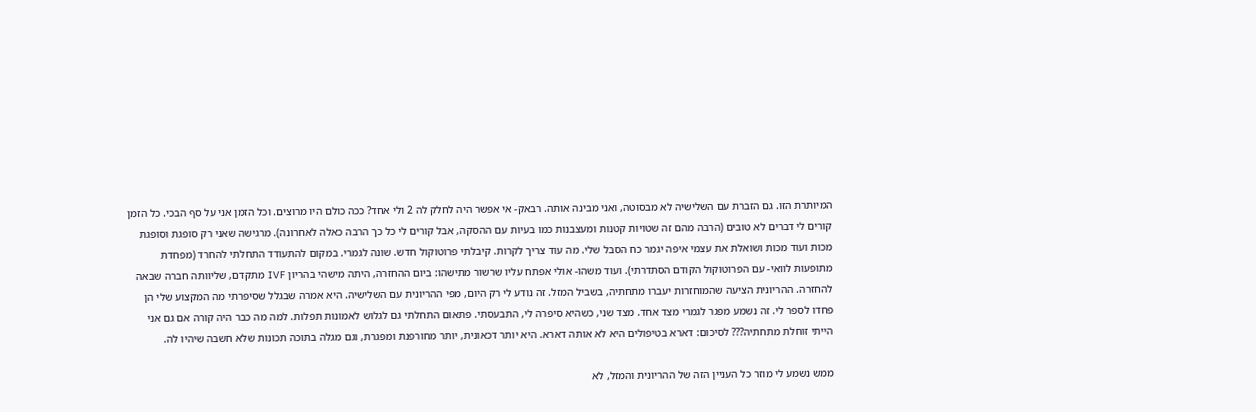המיותרת הזו. גם הזברת עם השלישיה לא מבסוטה, ואני מבינה אותה. רבאק- אי אפשר היה לחלק לה 2 ולי אחד? ככה כולם היו מרוצים. וכל הזמן אני על סף הבכי. כל הזמן קורים לי דברים לא טובים (הרבה מהם זה שטויות קטנות ומעצבנות כמו בעיות עם ההסקה, אבל קורים לי כל כך הרבה כאלה לאחרונה). מרגישה שאני רק סופגת וסופגת מכות ועוד מכות ושואלת את עצמי איפה יגמר כח הסבל שלי. מה עוד צריך לקרות. קיבלתי פרוטוקול חדש. שונה לגמרי. במקום להתעודד התחלתי להחרד (מפחדת מתופעות לוואי- עם הפרוטוקול הקודם הסתדרתי). ועוד משהו- אולי אפתח עליו שרשור מתישהו: ביום ההחזרה, היתה מישהי בהריון IVF מתקדם, שליוותה חברה שבאה להחזרה. ההריונית הציעה שהמוחזרות יעברו מתחתיה, בשביל המזל. זה נודע לי רק היום, מפי ההריונית עם השלישיה. היא אמרה שבגלל שסיפרתי מה המקצוע שלי הן פחדו לספר לי. זה נשמע מפגר לגמרי מצד אחד. מצד שני, כשהיא סיפרה לי, התבעסתי. פתאום התחלתי גם לגלוש לאמונות תפלות. למה מה כבר היה קורה אם גם אני הייתי זוחלת מתחתיה??? לסיכום: דארא בטיפולים היא לא אותה דארא. היא יותר דכאונית, יותר מחורפנת ומפגרת, וגם מגלה בתוכה תכונות שלא חשבה שיהיו לה.

ממש נשמע לי מוזר כל העניין הזה של ההריונית והמזל, לא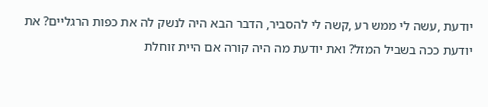יודעת ,עשה לי ממש רע ,קשה לי להסביר, הדבר הבא היה לנשק לה את כפות הרגליים? את יודעת ככה בשביל המזל? ואת יודעת מה היה קורה אם היית זוחלת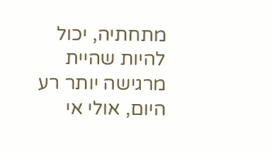מתחתיה, יכול להיות שהיית מרגישה יותר רע היום, אולי אי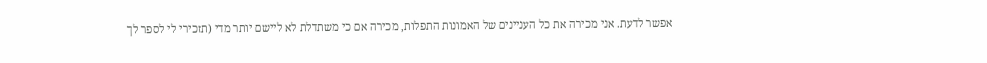אפשר לדעת. אני מכירה את כל העניינים של האמונות התפלות, מכירה אם כי משתדלת לא ליישם יותר מדי (תזכירי לי לספר לך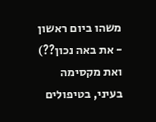משהו ביום ראשון - את באה נכון??) ואת מקסימה בעיני, בטיפולים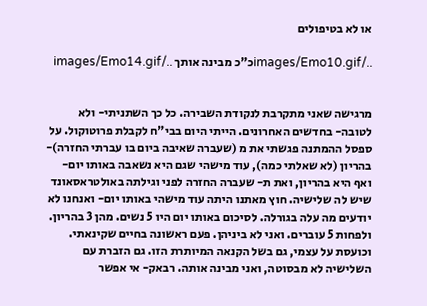או לא בטיפולים

../images/Emo10.gifכ"כ מבינה אותך ../images/Emo14.gif


מרגישה שאני מתקרבת לנקודת השבירה. כל כך השתניתי- ולא לטובה- בחדשים האחרונים. הייתי היום בבי"ח לקבלת פרוטוקול. על ספסל ההמתנה פגשתי את מ (שעברה שאיבה ביום בו עברתי החזרה)- בהריון (לא שאלתי כמה), עוד מישהי שגם היא נשאבה באותו יום- ואף היא בהריון, ואת ת- שעברה החזרה לפני וגילתה באולטראסאונד שיש לה שלישיה. חוץ מאתנו היתה עוד מישהי באותו יום- ואנחנו לא יודעים מה עלה בגורלה. לסיכום באותו יום היו 5 נשים. מהן 3 בהריון. ולפחות 5 עוברים. ואני לא ביניהן. פעם ראשונה בחיים שקינאתי. וכועסת על עצמי, גם בשל הקנאה המיותרת הזו. גם הזברת עם השלישיה לא מבסוטה, ואני מבינה אותה. רבאק- אי אפשר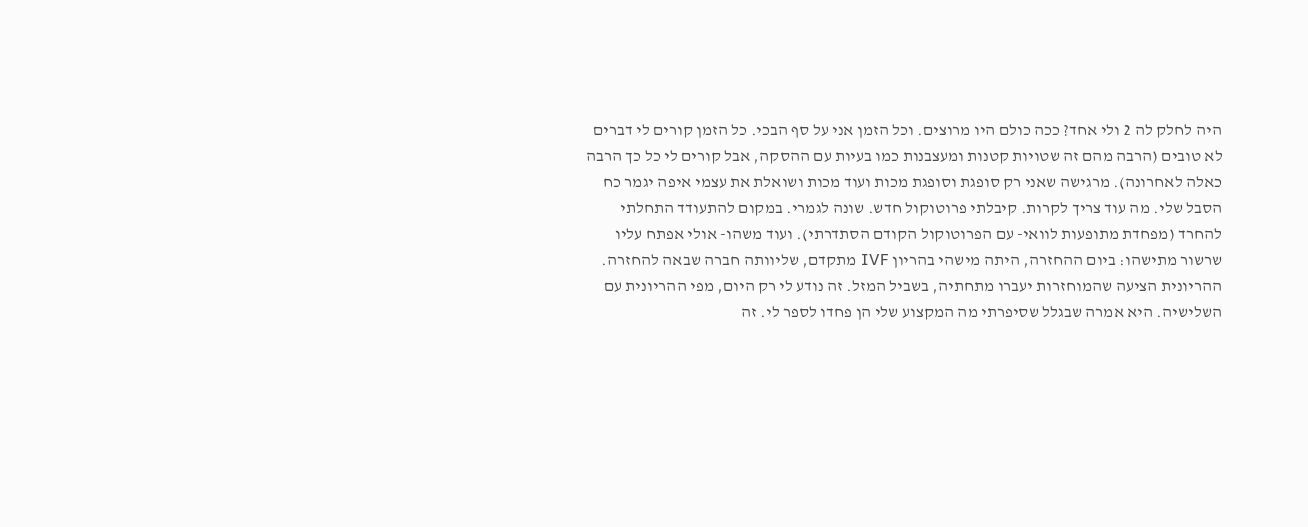היה לחלק לה 2 ולי אחד? ככה כולם היו מרוצים. וכל הזמן אני על סף הבכי. כל הזמן קורים לי דברים לא טובים (הרבה מהם זה שטויות קטנות ומעצבנות כמו בעיות עם ההסקה, אבל קורים לי כל כך הרבה כאלה לאחרונה). מרגישה שאני רק סופגת וסופגת מכות ועוד מכות ושואלת את עצמי איפה יגמר כח הסבל שלי. מה עוד צריך לקרות. קיבלתי פרוטוקול חדש. שונה לגמרי. במקום להתעודד התחלתי להחרד (מפחדת מתופעות לוואי- עם הפרוטוקול הקודם הסתדרתי). ועוד משהו- אולי אפתח עליו שרשור מתישהו: ביום ההחזרה, היתה מישהי בהריון IVF מתקדם, שליוותה חברה שבאה להחזרה. ההריונית הציעה שהמוחזרות יעברו מתחתיה, בשביל המזל. זה נודע לי רק היום, מפי ההריונית עם השלישיה. היא אמרה שבגלל שסיפרתי מה המקצוע שלי הן פחדו לספר לי. זה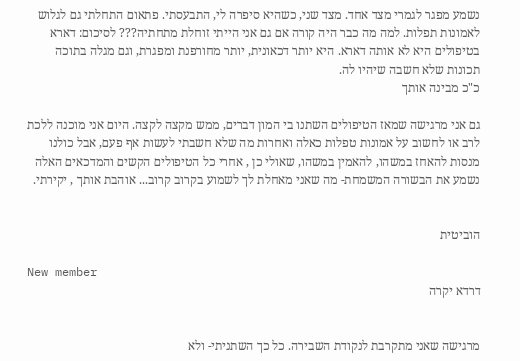נשמע מפגר לגמרי מצד אחד. מצד שני, כשהיא סיפרה לי, התבעסתי. פתאום התחלתי גם לגלוש לאמונות תפלות. למה מה כבר היה קורה אם גם אני הייתי זוחלת מתחתיה??? לסיכום: דארא בטיפולים היא לא אותה דארא. היא יותר דכאונית, יותר מחורפנת ומפגרת, וגם מגלה בתוכה תכונות שלא חשבה שיהיו לה.
כ"כ מבינה אותך

גם אני מרגישה שמאז הטיפולים השתנו בי המון דברים, ממש מקצה לקצה. היום אני מוכנה ללכת לרב או לחשוב על אמונות טפלות כאלה ואחרות מה שלא חשבתי לעשות אף פעם, אבל כולנו מנסות להאחז במשהו, להאמין במשהו, שאולי כן , אחרי כל הטיפולים הקשים והמדכאים האלה נשמע את הבשורה המשמחת- מה שאני מאחלת לך לשמוע בקרוב קרוב... אוהבת אותך , יקירתי.


הוביטית

New member
דרדא יקרה


מרגישה שאני מתקרבת לנקודת השבירה. כל כך השתניתי- ולא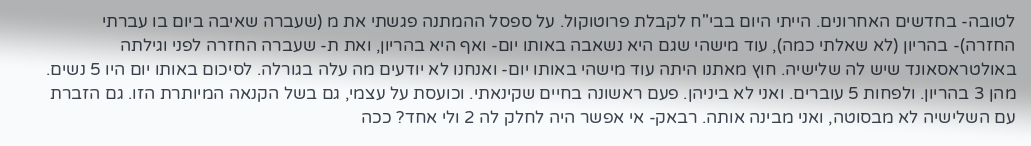לטובה- בחדשים האחרונים. הייתי היום בבי"ח לקבלת פרוטוקול. על ספסל ההמתנה פגשתי את מ (שעברה שאיבה ביום בו עברתי החזרה)- בהריון (לא שאלתי כמה), עוד מישהי שגם היא נשאבה באותו יום- ואף היא בהריון, ואת ת- שעברה החזרה לפני וגילתה באולטראסאונד שיש לה שלישיה. חוץ מאתנו היתה עוד מישהי באותו יום- ואנחנו לא יודעים מה עלה בגורלה. לסיכום באותו יום היו 5 נשים. מהן 3 בהריון. ולפחות 5 עוברים. ואני לא ביניהן. פעם ראשונה בחיים שקינאתי. וכועסת על עצמי, גם בשל הקנאה המיותרת הזו. גם הזברת עם השלישיה לא מבסוטה, ואני מבינה אותה. רבאק- אי אפשר היה לחלק לה 2 ולי אחד? ככה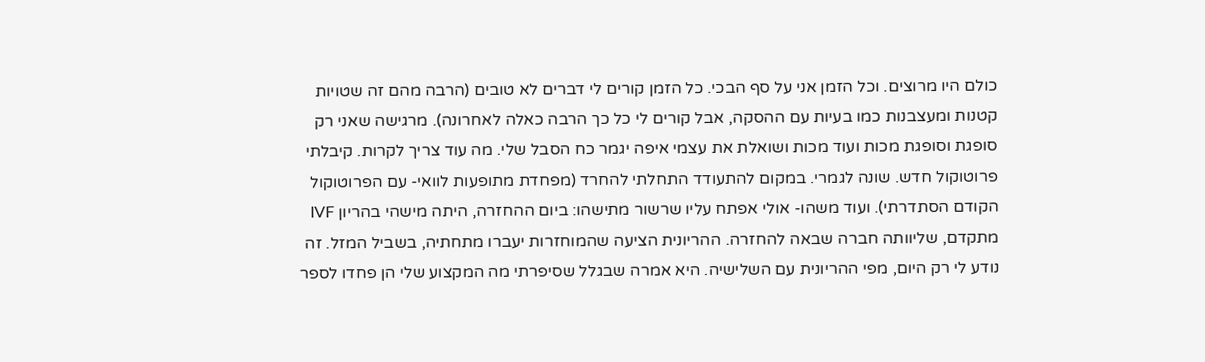כולם היו מרוצים. וכל הזמן אני על סף הבכי. כל הזמן קורים לי דברים לא טובים (הרבה מהם זה שטויות קטנות ומעצבנות כמו בעיות עם ההסקה, אבל קורים לי כל כך הרבה כאלה לאחרונה). מרגישה שאני רק סופגת וסופגת מכות ועוד מכות ושואלת את עצמי איפה יגמר כח הסבל שלי. מה עוד צריך לקרות. קיבלתי פרוטוקול חדש. שונה לגמרי. במקום להתעודד התחלתי להחרד (מפחדת מתופעות לוואי- עם הפרוטוקול הקודם הסתדרתי). ועוד משהו- אולי אפתח עליו שרשור מתישהו: ביום ההחזרה, היתה מישהי בהריון IVF מתקדם, שליוותה חברה שבאה להחזרה. ההריונית הציעה שהמוחזרות יעברו מתחתיה, בשביל המזל. זה נודע לי רק היום, מפי ההריונית עם השלישיה. היא אמרה שבגלל שסיפרתי מה המקצוע שלי הן פחדו לספר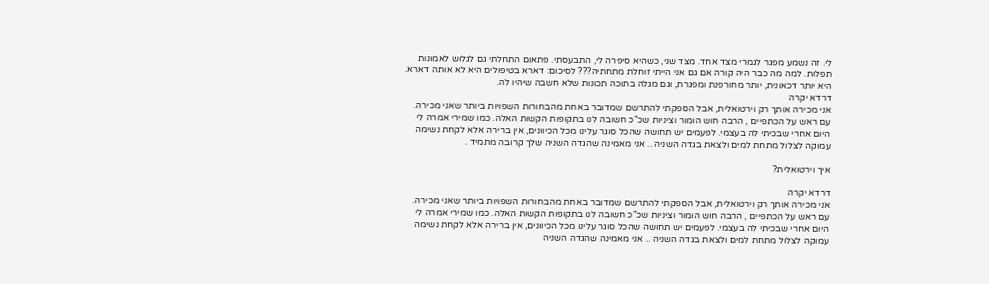לי. זה נשמע מפגר לגמרי מצד אחד. מצד שני, כשהיא סיפרה לי, התבעסתי. פתאום התחלתי גם לגלוש לאמונות תפלות. למה מה כבר היה קורה אם גם אני הייתי זוחלת מתחתיה??? לסיכום: דארא בטיפולים היא לא אותה דארא. היא יותר דכאונית, יותר מחורפנת ומפגרת, וגם מגלה בתוכה תכונות שלא חשבה שיהיו לה.
דרדא יקרה
אני מכירה אותך רק וירטואלית, אבל הספקתי להתרשם שמדובר באחת מהבחורות השפויות ביותר שאני מכירה. עם ראש על הכתפיים , הרבה חוש הומור וציניות שכ"כ חשובה לנו בתקופות הקשות האלה. כמו שמירי אמרה לי היום אחרי שבכיתי לה בעצמי. לפעמים יש תחושה שהכל סוגר עלינו מכל הכיוונים, אין ברירה אלא לקחת נשימה עמוקה לצלול מתחת למים ולצאת בגדה השניה .. אני מאמינה שהגדה השניה שלך קרובה מתמיד .

איך וירטואלית?

דרדא יקרה
אני מכירה אותך רק וירטואלית, אבל הספקתי להתרשם שמדובר באחת מהבחורות השפויות ביותר שאני מכירה. עם ראש על הכתפיים , הרבה חוש הומור וציניות שכ"כ חשובה לנו בתקופות הקשות האלה. כמו שמירי אמרה לי היום אחרי שבכיתי לה בעצמי. לפעמים יש תחושה שהכל סוגר עלינו מכל הכיוונים, אין ברירה אלא לקחת נשימה עמוקה לצלול מתחת למים ולצאת בגדה השניה .. אני מאמינה שהגדה השניה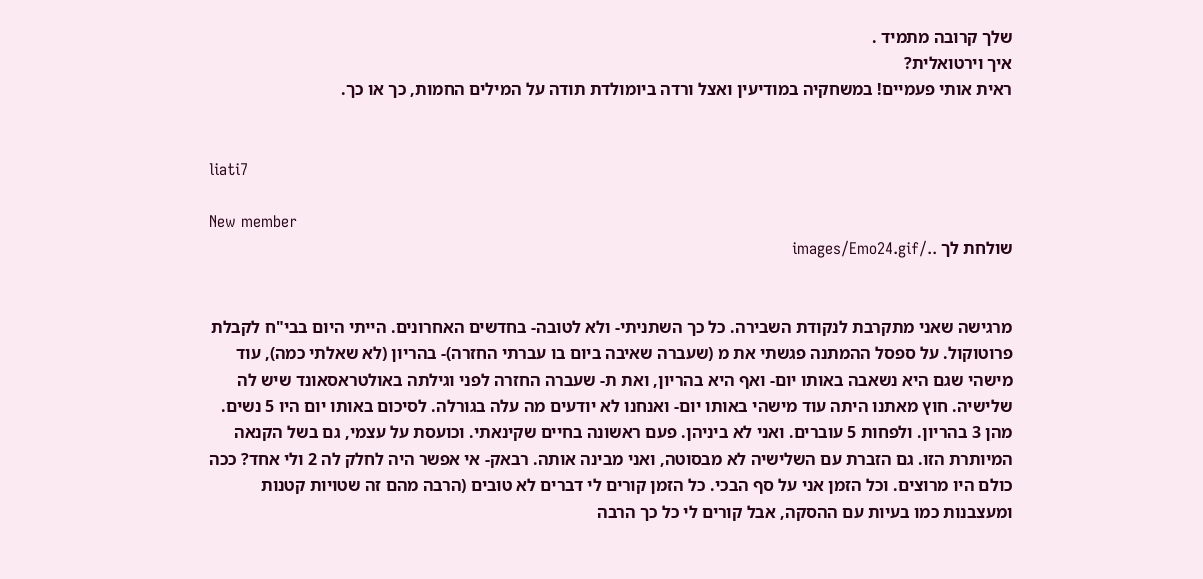שלך קרובה מתמיד .
איך וירטואלית?
ראית אותי פעמיים! במשחקיה במודיעין ואצל ורדה ביומולדת תודה על המילים החמות, כך או כך.


liati7

New member
שולחת לך ../images/Emo24.gif


מרגישה שאני מתקרבת לנקודת השבירה. כל כך השתניתי- ולא לטובה- בחדשים האחרונים. הייתי היום בבי"ח לקבלת פרוטוקול. על ספסל ההמתנה פגשתי את מ (שעברה שאיבה ביום בו עברתי החזרה)- בהריון (לא שאלתי כמה), עוד מישהי שגם היא נשאבה באותו יום- ואף היא בהריון, ואת ת- שעברה החזרה לפני וגילתה באולטראסאונד שיש לה שלישיה. חוץ מאתנו היתה עוד מישהי באותו יום- ואנחנו לא יודעים מה עלה בגורלה. לסיכום באותו יום היו 5 נשים. מהן 3 בהריון. ולפחות 5 עוברים. ואני לא ביניהן. פעם ראשונה בחיים שקינאתי. וכועסת על עצמי, גם בשל הקנאה המיותרת הזו. גם הזברת עם השלישיה לא מבסוטה, ואני מבינה אותה. רבאק- אי אפשר היה לחלק לה 2 ולי אחד? ככה כולם היו מרוצים. וכל הזמן אני על סף הבכי. כל הזמן קורים לי דברים לא טובים (הרבה מהם זה שטויות קטנות ומעצבנות כמו בעיות עם ההסקה, אבל קורים לי כל כך הרבה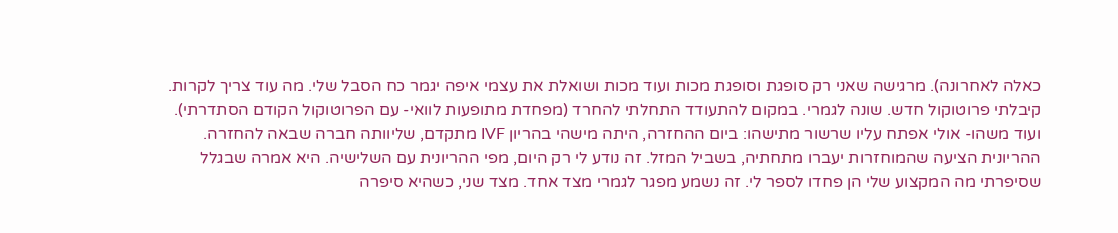כאלה לאחרונה). מרגישה שאני רק סופגת וסופגת מכות ועוד מכות ושואלת את עצמי איפה יגמר כח הסבל שלי. מה עוד צריך לקרות. קיבלתי פרוטוקול חדש. שונה לגמרי. במקום להתעודד התחלתי להחרד (מפחדת מתופעות לוואי- עם הפרוטוקול הקודם הסתדרתי). ועוד משהו- אולי אפתח עליו שרשור מתישהו: ביום ההחזרה, היתה מישהי בהריון IVF מתקדם, שליוותה חברה שבאה להחזרה. ההריונית הציעה שהמוחזרות יעברו מתחתיה, בשביל המזל. זה נודע לי רק היום, מפי ההריונית עם השלישיה. היא אמרה שבגלל שסיפרתי מה המקצוע שלי הן פחדו לספר לי. זה נשמע מפגר לגמרי מצד אחד. מצד שני, כשהיא סיפרה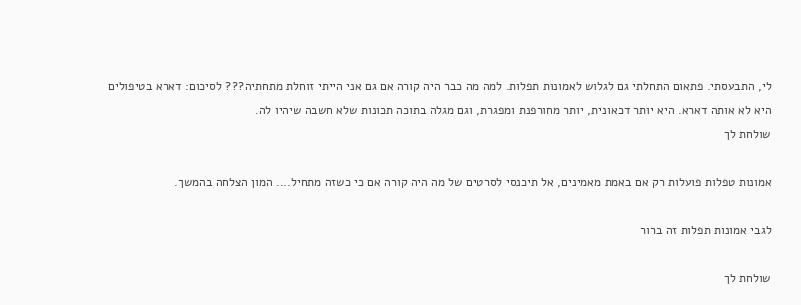לי, התבעסתי. פתאום התחלתי גם לגלוש לאמונות תפלות. למה מה כבר היה קורה אם גם אני הייתי זוחלת מתחתיה??? לסיכום: דארא בטיפולים היא לא אותה דארא. היא יותר דכאונית, יותר מחורפנת ומפגרת, וגם מגלה בתוכה תכונות שלא חשבה שיהיו לה.
שולחת לך

אמונות טפלות פועלות רק אם באמת מאמינים, אל תיכנסי לסרטים של מה היה קורה אם כי כשזה מתחיל.... המון הצלחה בהמשך.

לגבי אמונות תפלות זה ברור

שולחת לך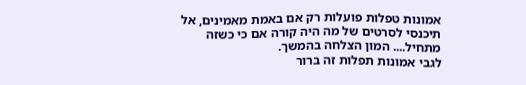אמונות טפלות פועלות רק אם באמת מאמינים, אל תיכנסי לסרטים של מה היה קורה אם כי כשזה מתחיל.... המון הצלחה בהמשך.
לגבי אמונות תפלות זה ברור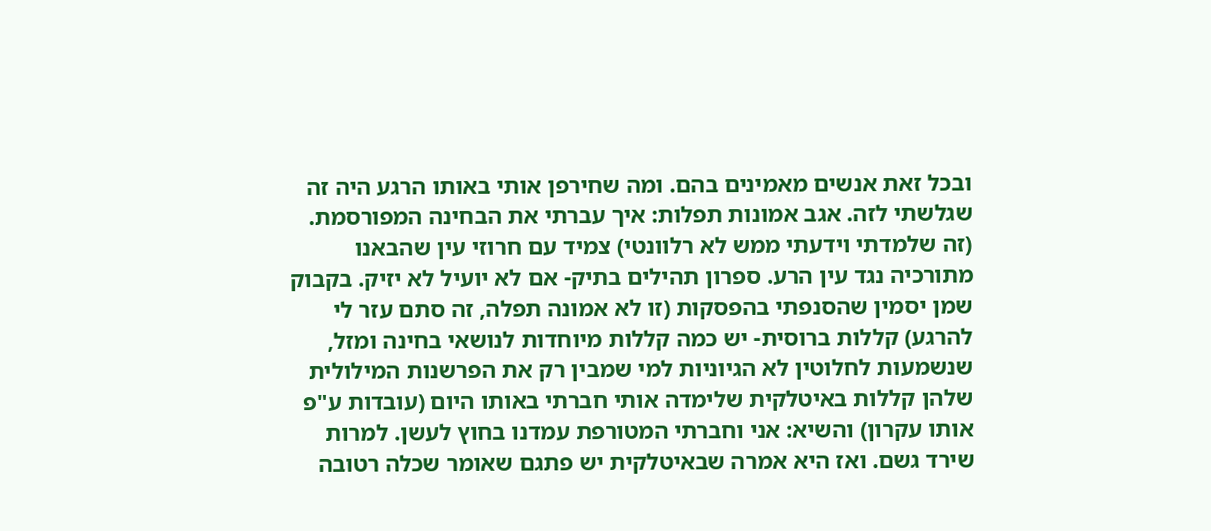ובכל זאת אנשים מאמינים בהם. ומה שחירפן אותי באותו הרגע היה זה שגלשתי לזה. אגב אמונות תפלות: איך עברתי את הבחינה המפורסמת. (זה שלמדתי וידעתי ממש לא רלוונטי) צמיד עם חרוזי עין שהבאנו מתורכיה נגד עין הרע. ספרון תהילים בתיק- אם לא יועיל לא יזיק. בקבוק שמן יסמין שהסנפתי בהפסקות (זו לא אמונה תפלה, זה סתם עזר לי להרגע) קללות ברוסית- יש כמה קללות מיוחדות לנושאי בחינה ומזל, שנשמעות לחלוטין לא הגיוניות למי שמבין רק את הפרשנות המילולית שלהן קללות באיטלקית שלימדה אותי חברתי באותו היום (עובדות ע"פ אותו עקרון) והשיא: אני וחברתי המטורפת עמדנו בחוץ לעשן. למרות שירד גשם. ואז היא אמרה שבאיטלקית יש פתגם שאומר שכלה רטובה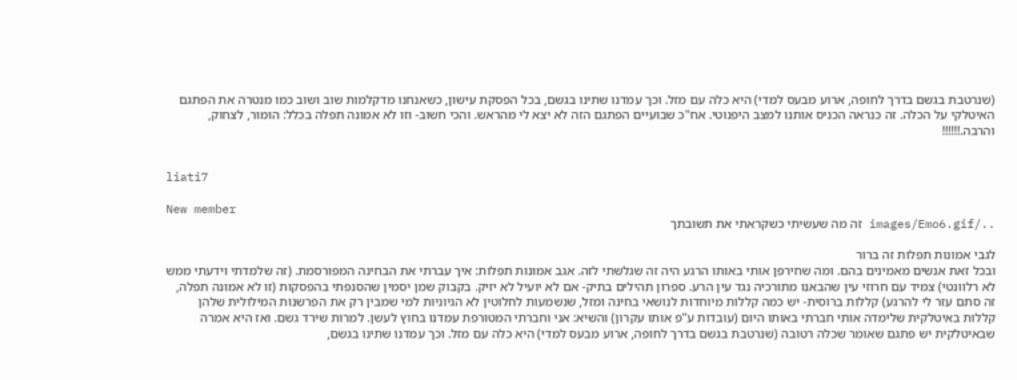(שנרטבת בגשם בדרך לחופה, ארוע מבעס למדי) היא כלה עם מזל. וכך עמדנו שתינו בגשם, בכל הפסקת עישון, כשאנחנו מדקלמות שוב ושוב כמו מנטרה את הפתגם האיטלקי על הכלה. זה כנראה הכניס אותנו למצב היפנוטי. אח"כ שבועיים הפתגם הזה לא יצא לי מהראש. והכי חשוב- וזו לא אמונה תפלה בכלל: הומור, לצחוק, והרבה.!!!!!!


liati7

New member
../images/Emo6.gif זה מה שעשיתי כשקראתי את תשובתך

לגבי אמונות תפלות זה ברור
ובכל זאת אנשים מאמינים בהם. ומה שחירפן אותי באותו הרגע היה זה שגלשתי לזה. אגב אמונות תפלות: איך עברתי את הבחינה המפורסמת. (זה שלמדתי וידעתי ממש לא רלוונטי) צמיד עם חרוזי עין שהבאנו מתורכיה נגד עין הרע. ספרון תהילים בתיק- אם לא יועיל לא יזיק. בקבוק שמן יסמין שהסנפתי בהפסקות (זו לא אמונה תפלה, זה סתם עזר לי להרגע) קללות ברוסית- יש כמה קללות מיוחדות לנושאי בחינה ומזל, שנשמעות לחלוטין לא הגיוניות למי שמבין רק את הפרשנות המילולית שלהן קללות באיטלקית שלימדה אותי חברתי באותו היום (עובדות ע"פ אותו עקרון) והשיא: אני וחברתי המטורפת עמדנו בחוץ לעשן. למרות שירד גשם. ואז היא אמרה שבאיטלקית יש פתגם שאומר שכלה רטובה (שנרטבת בגשם בדרך לחופה, ארוע מבעס למדי) היא כלה עם מזל. וכך עמדנו שתינו בגשם,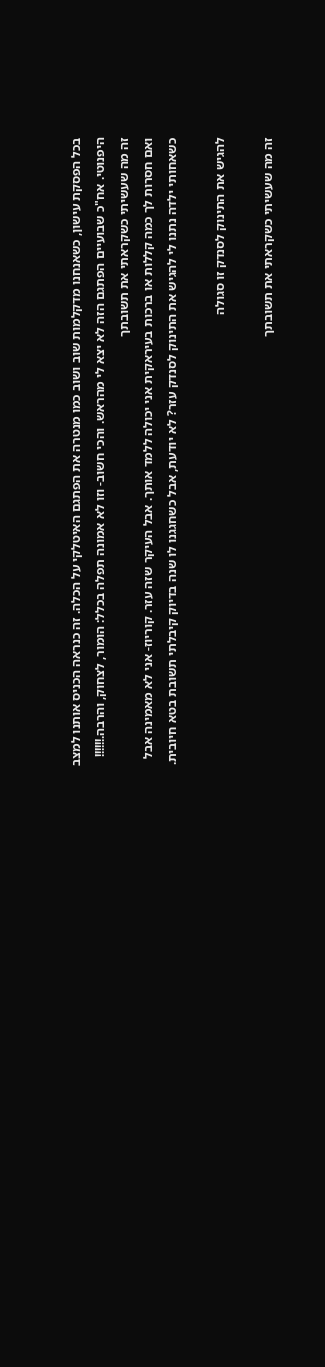בכל הפסקת עישון, כשאנחנו מדקלמות שוב ושוב כמו מנטרה את הפתגם האיטלקי על הכלה. זה כנראה הכניס אותנו למצב היפנוטי. אח"כ שבועיים הפתגם הזה לא יצא לי מהראש. והכי חשוב- וזו לא אמונה תפלה בכלל: הומור, לצחוק, והרבה.!!!!!!
זה מה שעשיתי כשקראתי את תשובתך
ואם חסרות לך כמה קללות או ברכות בעיראקית אני יכולה ללמד אותך. אבל העיקר שזה עזר. קוריוז- אני לא מאמינה אבל כשאחותי ילדה נתנו לי להגיש את התינוק לסנדק עזר? לא יודעת, אבל כשחגגנו לו שנה בדיוק קיבלתי תשובת בטא חיובית.

להגיש את התינוק לסנדק זו סגולה

זה מה שעשיתי כשקראתי את תשובתך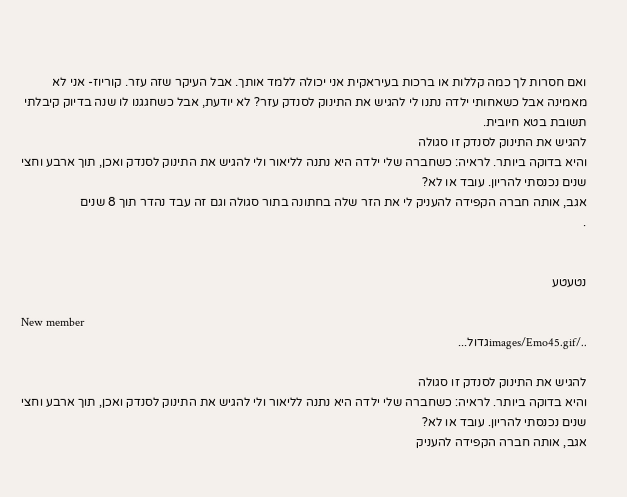ואם חסרות לך כמה קללות או ברכות בעיראקית אני יכולה ללמד אותך. אבל העיקר שזה עזר. קוריוז- אני לא מאמינה אבל כשאחותי ילדה נתנו לי להגיש את התינוק לסנדק עזר? לא יודעת, אבל כשחגגנו לו שנה בדיוק קיבלתי תשובת בטא חיובית.
להגיש את התינוק לסנדק זו סגולה
והיא בדוקה ביותר. לראיה: כשחברה שלי ילדה היא נתנה לליאור ולי להגיש את התינוק לסנדק ואכן, תוך ארבע וחצי שנים נכנסתי להריון. עובד או לא?
אגב, אותה חברה הקפידה להעניק לי את הזר שלה בחתונה בתור סגולה וגם זה עבד נהדר תוך 8 שנים
.


נטעטע

New member
../images/Emo45.gifגדול...

להגיש את התינוק לסנדק זו סגולה
והיא בדוקה ביותר. לראיה: כשחברה שלי ילדה היא נתנה לליאור ולי להגיש את התינוק לסנדק ואכן, תוך ארבע וחצי שנים נכנסתי להריון. עובד או לא?
אגב, אותה חברה הקפידה להעניק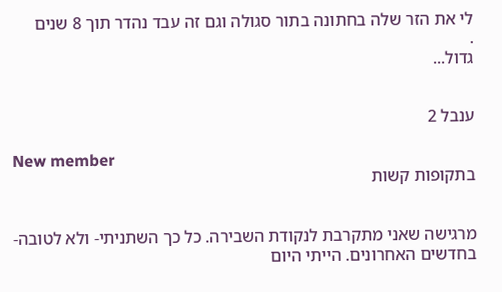לי את הזר שלה בחתונה בתור סגולה וגם זה עבד נהדר תוך 8 שנים
.
גדול...


ענבל 2

New member
בתקופות קשות


מרגישה שאני מתקרבת לנקודת השבירה. כל כך השתניתי- ולא לטובה- בחדשים האחרונים. הייתי היום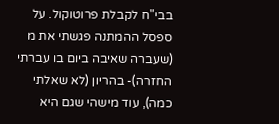בבי"ח לקבלת פרוטוקול. על ספסל ההמתנה פגשתי את מ (שעברה שאיבה ביום בו עברתי החזרה)- בהריון (לא שאלתי כמה), עוד מישהי שגם היא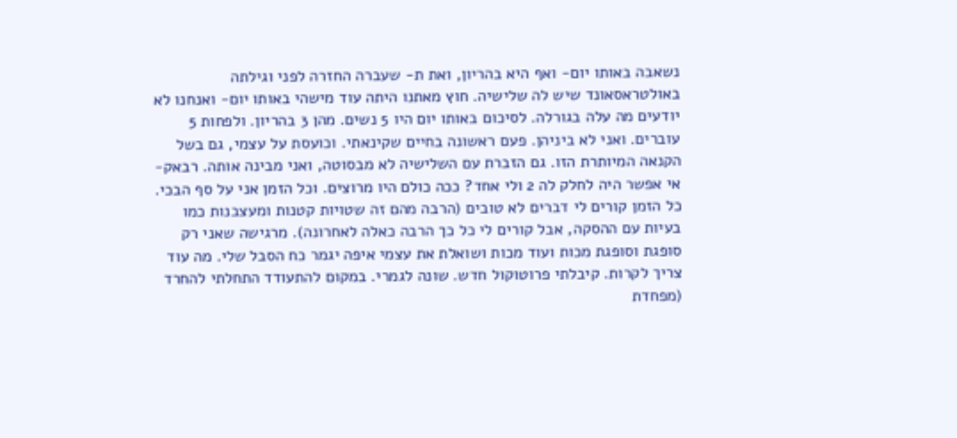נשאבה באותו יום- ואף היא בהריון, ואת ת- שעברה החזרה לפני וגילתה באולטראסאונד שיש לה שלישיה. חוץ מאתנו היתה עוד מישהי באותו יום- ואנחנו לא יודעים מה עלה בגורלה. לסיכום באותו יום היו 5 נשים. מהן 3 בהריון. ולפחות 5 עוברים. ואני לא ביניהן. פעם ראשונה בחיים שקינאתי. וכועסת על עצמי, גם בשל הקנאה המיותרת הזו. גם הזברת עם השלישיה לא מבסוטה, ואני מבינה אותה. רבאק- אי אפשר היה לחלק לה 2 ולי אחד? ככה כולם היו מרוצים. וכל הזמן אני על סף הבכי. כל הזמן קורים לי דברים לא טובים (הרבה מהם זה שטויות קטנות ומעצבנות כמו בעיות עם ההסקה, אבל קורים לי כל כך הרבה כאלה לאחרונה). מרגישה שאני רק סופגת וסופגת מכות ועוד מכות ושואלת את עצמי איפה יגמר כח הסבל שלי. מה עוד צריך לקרות. קיבלתי פרוטוקול חדש. שונה לגמרי. במקום להתעודד התחלתי להחרד (מפחדת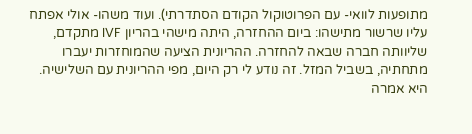מתופעות לוואי- עם הפרוטוקול הקודם הסתדרתי). ועוד משהו- אולי אפתח עליו שרשור מתישהו: ביום ההחזרה, היתה מישהי בהריון IVF מתקדם, שליוותה חברה שבאה להחזרה. ההריונית הציעה שהמוחזרות יעברו מתחתיה, בשביל המזל. זה נודע לי רק היום, מפי ההריונית עם השלישיה. היא אמרה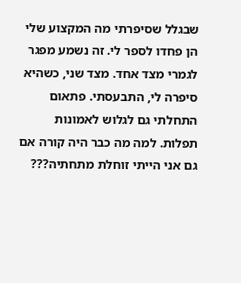שבגלל שסיפרתי מה המקצוע שלי הן פחדו לספר לי. זה נשמע מפגר לגמרי מצד אחד. מצד שני, כשהיא סיפרה לי, התבעסתי. פתאום התחלתי גם לגלוש לאמונות תפלות. למה מה כבר היה קורה אם גם אני הייתי זוחלת מתחתיה???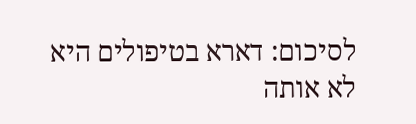לסיכום: דארא בטיפולים היא לא אותה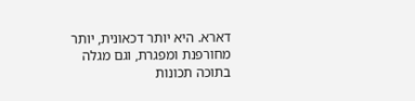דארא. היא יותר דכאונית, יותר מחורפנת ומפגרת, וגם מגלה בתוכה תכונות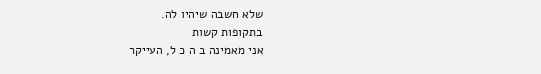שלא חשבה שיהיו לה.
בתקופות קשות
אני מאמינה ב ה כ ל, העייקר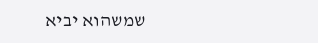שמשהוא יביא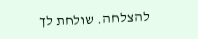להצלחה. שולחת לך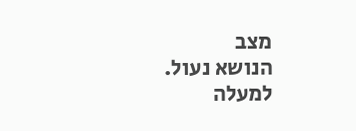מצב
הנושא נעול.
למעלה